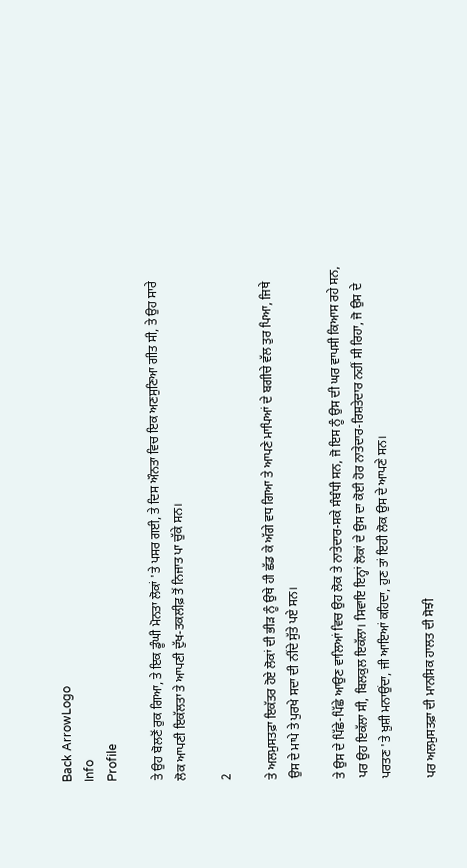Back ArrowLogo
Info
Profile

ਤੇ ਉਹ ਬੋਲਣੋਂ ਰੁਕ ਗਿਆ, ਤੇ ਇਕ ਡੂੰਘੀ ਮੋਨਤਾ ਲੋਕਾਂ 'ਤੇ ਪਸਰ ਗਈ, ਤੇ ਦਿਸ ਔਨਤਾ ਵਿਚ ਇਕ ਅਣਸੁਣਿਆ ਗੀਤ ਸੀ, ਤੇ ਉਹ ਸਾਰੇ ਲੋਕ ਆਪਣੀ ਇਕੱਲਤਾ ਤੇ ਆਪਣੀ ਦੁੱਖ-ਤਕਲੀਫ਼ ਤੋਂ ਨਿਜਾਤ ਪਾ ਚੁੱਕੇ ਸਨ।

2

ਤੇ ਅਲਮੁਸਤਫ਼ਾ ਇਕੱਤਰ ਹੋਏ ਲੋਕਾਂ ਦੀ ਭੀੜ ਨੂੰ ਉਥੇ ਹੀ ਛੱਡ ਕੇ ਅੱਗੇ ਵਧ ਗਿਆ ਤੇ ਆਪਣੇ ਮਾਪਿਆਂ ਦੇ ਬਗੀਚੇ ਵੱਲ ਤੁਰ ਪਿਆ, ਜਿਥੇ ਉਸ ਦੇ ਮਾਪੇ ਤੇ ਪੁਰਖੇ ਸਦਾ ਦੀ ਨੀਂਦੇ ਸੁੱਤੇ ਪਏ ਸਨ।

ਤੇ ਉਸ ਦੇ ਪਿੱਛੇ-ਪਿੱਛੇ ਆਉਣ ਵਾਲਿਆਂ ਵਿਚ ਉਹ ਲੋਕ ਤੇ ਨਾਤੇਦਾਰ-ਸਕੇ ਸੰਬੰਧੀ ਸਨ, ਜੋ ਇਸ ਨੂੰ ਉਸ ਦੀ ਘਰ ਵਾਪਸੀ ਕਿਆਸ ਰਹੇ ਸਨ, ਪਰ ਉਹ ਇਕੱਲਾ ਸੀ, ਬਿਲਕੁਲ ਇਕੱਲਾ। ਸਿਵਾਇ ਇਨ੍ਹਾਂ ਲੋਕਾਂ ਦੇ ਉਸ ਦਾ ਕੋਈ ਹੋਰ ਨਾਤੇਦਾਰ-ਰਿਸ਼ਤੇਦਾਰ ਨਹੀਂ ਸੀ ਰਿਹਾ, ਜੋ ਉਸ ਦੇ ਪਰਤਣ 'ਤੇ ਖ਼ੁਸ਼ੀ ਮਨਾਉਂਦਾ, ਜੀ ਆਇਆਂ ਕਹਿਦਾ, ਹੁਣ ਤਾਂ ਇਹੀ ਲੋਕ ਉਸ ਦੇ ਆਪਣੇ ਸਨ।

ਪਰ ਅਲਮੁਸਤਫ਼ਾ ਦੀ ਮਾਨਸਿਕ ਹਾਲਤ ਦੀ ਸੋਝੀ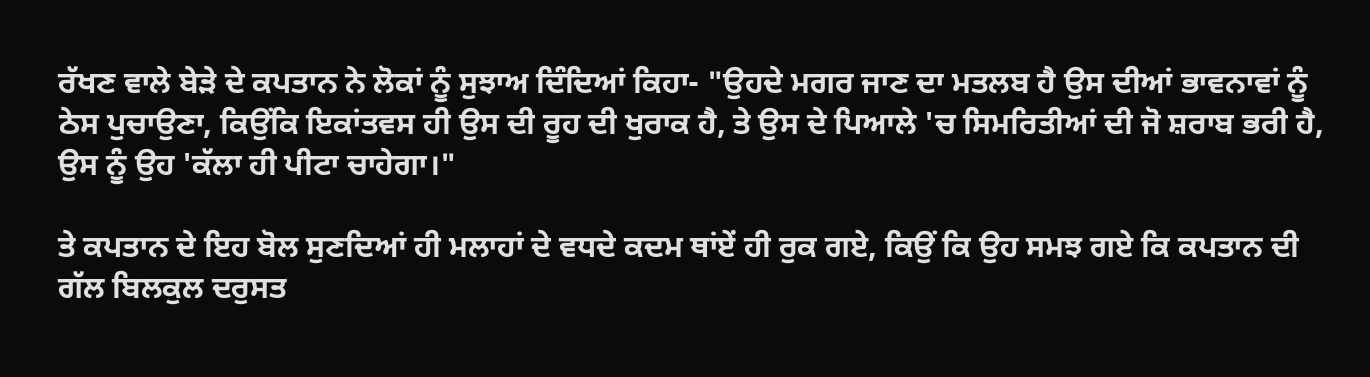ਰੱਖਣ ਵਾਲੇ ਬੇੜੇ ਦੇ ਕਪਤਾਨ ਨੇ ਲੋਕਾਂ ਨੂੰ ਸੁਝਾਅ ਦਿੰਦਿਆਂ ਕਿਹਾ- "ਉਹਦੇ ਮਗਰ ਜਾਣ ਦਾ ਮਤਲਬ ਹੈ ਉਸ ਦੀਆਂ ਭਾਵਨਾਵਾਂ ਨੂੰ ਠੇਸ ਪੁਚਾਉਣਾ, ਕਿਉਂਕਿ ਇਕਾਂਤਵਸ ਹੀ ਉਸ ਦੀ ਰੂਹ ਦੀ ਖੁਰਾਕ ਹੈ, ਤੇ ਉਸ ਦੇ ਪਿਆਲੇ 'ਚ ਸਿਮਰਿਤੀਆਂ ਦੀ ਜੋ ਸ਼ਰਾਬ ਭਰੀ ਹੈ, ਉਸ ਨੂੰ ਉਹ 'ਕੱਲਾ ਹੀ ਪੀਟਾ ਚਾਹੇਗਾ।"

ਤੇ ਕਪਤਾਨ ਦੇ ਇਹ ਬੋਲ ਸੁਣਦਿਆਂ ਹੀ ਮਲਾਹਾਂ ਦੇ ਵਧਦੇ ਕਦਮ ਥਾਂਏਂ ਹੀ ਰੁਕ ਗਏ, ਕਿਉਂ ਕਿ ਉਹ ਸਮਝ ਗਏ ਕਿ ਕਪਤਾਨ ਦੀ ਗੱਲ ਬਿਲਕੁਲ ਦਰੁਸਤ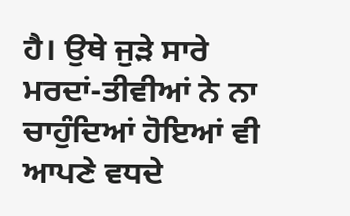ਹੈ। ਉਥੇ ਜੁੜੇ ਸਾਰੇ ਮਰਦਾਂ-ਤੀਵੀਆਂ ਨੇ ਨਾ ਚਾਹੁੰਦਿਆਂ ਹੋਇਆਂ ਵੀ ਆਪਣੇ ਵਧਦੇ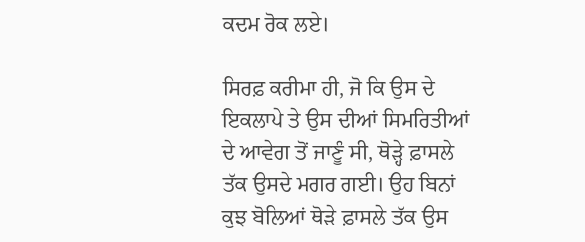ਕਦਮ ਰੋਕ ਲਏ।

ਸਿਰਫ਼ ਕਰੀਮਾ ਹੀ, ਜੋ ਕਿ ਉਸ ਦੇ ਇਕਲਾਪੇ ਤੇ ਉਸ ਦੀਆਂ ਸਿਮਰਿਤੀਆਂ ਦੇ ਆਵੇਗ ਤੋਂ ਜਾਣੂੰ ਸੀ, ਥੋੜ੍ਹੇ ਫ਼ਾਸਲੇ ਤੱਕ ਉਸਦੇ ਮਗਰ ਗਈ। ਉਹ ਬਿਨਾਂ ਕੁਝ ਬੋਲਿਆਂ ਥੋੜੇ ਫ਼ਾਸਲੇ ਤੱਕ ਉਸ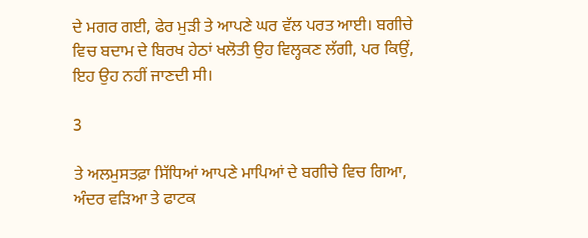ਦੇ ਮਗਰ ਗਈ, ਫੇਰ ਮੁੜੀ ਤੇ ਆਪਣੇ ਘਰ ਵੱਲ ਪਰਤ ਆਈ। ਬਗੀਚੇ ਵਿਚ ਬਦਾਮ ਦੇ ਬਿਰਖ ਹੇਠਾਂ ਖਲੋਤੀ ਉਹ ਵਿਲ੍ਹਕਣ ਲੱਗੀ, ਪਰ ਕਿਉਂ, ਇਹ ਉਹ ਨਹੀਂ ਜਾਣਦੀ ਸੀ।

3

ਤੇ ਅਲਮੁਸਤਫ਼ਾ ਸਿੱਧਿਆਂ ਆਪਣੇ ਮਾਪਿਆਂ ਦੇ ਬਗੀਚੇ ਵਿਚ ਗਿਆ, ਅੰਦਰ ਵੜਿਆ ਤੇ ਫਾਟਕ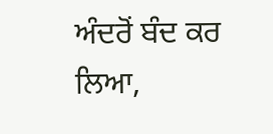ਅੰਦਰੋਂ ਬੰਦ ਕਰ ਲਿਆ,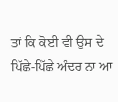ਤਾਂ ਕਿ ਕੋਈ ਵੀ ਉਸ ਦੇ ਪਿੱਛੇ-ਪਿੱਛੇ ਅੰਦਰ ਨਾ ਆ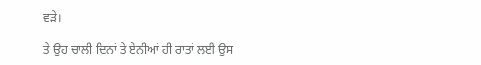ਵੜੇ।

ਤੇ ਉਹ ਚਾਲੀ ਦਿਨਾਂ ਤੇ ਏਨੀਆਂ ਹੀ ਰਾਤਾਂ ਲਈ ਉਸ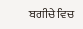ਬਗੀਚੇ ਵਿਚ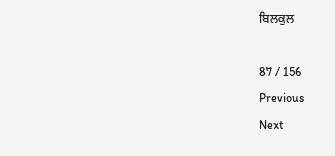ਬਿਲਕੁਲ

87 / 156
Previous
Next